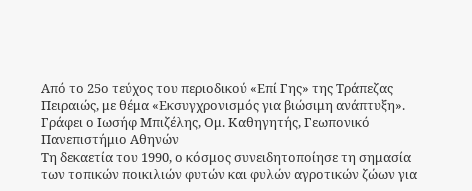Από τo 25ο τεύχος του περιοδικού «Επί Γης» της Τράπεζας Πειραιώς, με θέμα «Εκσυγχρονισμός για βιώσιμη ανάπτυξη».
Γράφει ο Ιωσήφ Μπιζέλης, Ομ. Καθηγητής, Γεωπονικό Πανεπιστήμιο Αθηνών
Τη δεκαετία του 1990, ο κόσμος συνειδητοποίησε τη σημασία των τοπικών ποικιλιών φυτών και φυλών αγροτικών ζώων για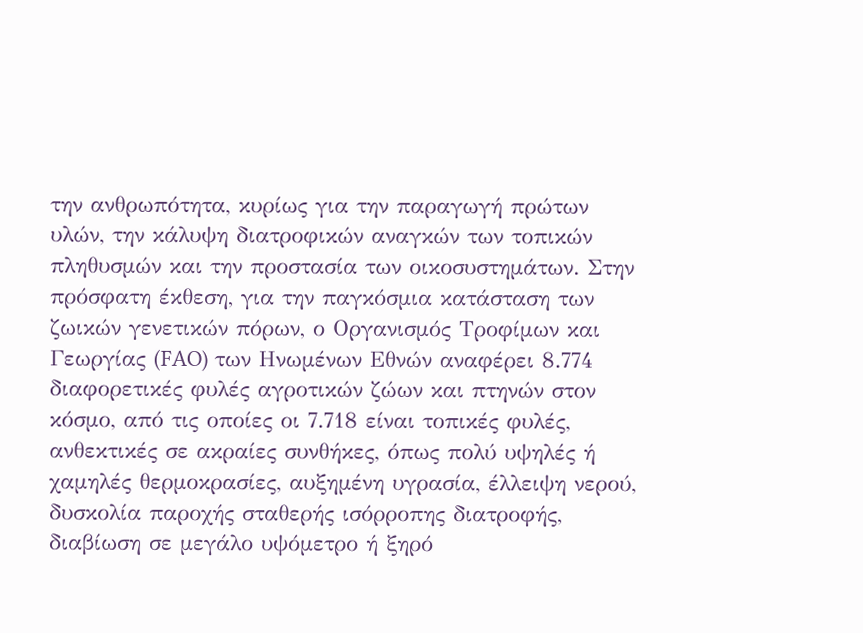την ανθρωπότητα, κυρίως για την παραγωγή πρώτων υλών, την κάλυψη διατροφικών αναγκών των τοπικών πληθυσμών και την προστασία των οικοσυστημάτων. Στην πρόσφατη έκθεση, για την παγκόσμια κατάσταση των ζωικών γενετικών πόρων, ο Οργανισμός Τροφίμων και Γεωργίας (FAO) των Ηνωμένων Εθνών αναφέρει 8.774 διαφορετικές φυλές αγροτικών ζώων και πτηνών στον κόσμο, από τις οποίες οι 7.718 είναι τοπικές φυλές, ανθεκτικές σε ακραίες συνθήκες, όπως πολύ υψηλές ή χαμηλές θερμοκρασίες, αυξημένη υγρασία, έλλειψη νερού, δυσκολία παροχής σταθερής ισόρροπης διατροφής, διαβίωση σε μεγάλο υψόμετρο ή ξηρό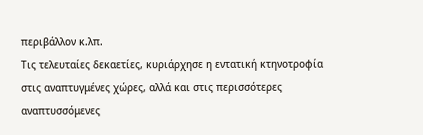περιβάλλον κ.λπ.
Τις τελευταίες δεκαετίες, κυριάρχησε η εντατική κτηνοτροφία στις αναπτυγμένες χώρες, αλλά και στις περισσότερες αναπτυσσόμενες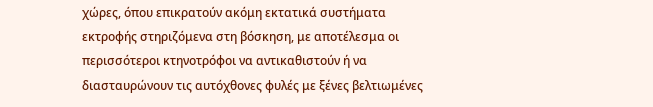χώρες, όπου επικρατούν ακόμη εκτατικά συστήματα εκτροφής στηριζόμενα στη βόσκηση, με αποτέλεσμα οι περισσότεροι κτηνοτρόφοι να αντικαθιστούν ή να διασταυρώνουν τις αυτόχθονες φυλές με ξένες βελτιωμένες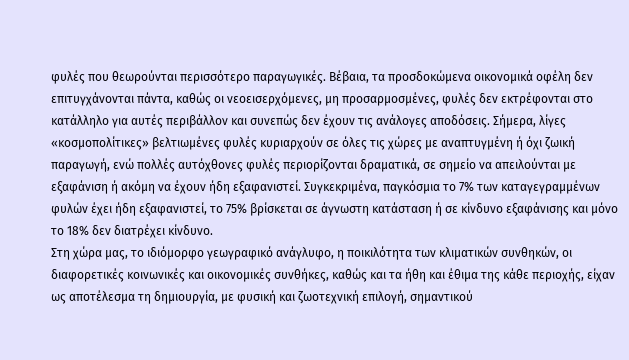φυλές που θεωρούνται περισσότερο παραγωγικές. Βέβαια, τα προσδοκώμενα οικονομικά οφέλη δεν επιτυγχάνονται πάντα, καθώς οι νεοεισερχόμενες, μη προσαρμοσμένες, φυλές δεν εκτρέφονται στο κατάλληλο για αυτές περιβάλλον και συνεπώς δεν έχουν τις ανάλογες αποδόσεις. Σήμερα, λίγες «κοσμοπολίτικες» βελτιωμένες φυλές κυριαρχούν σε όλες τις χώρες με αναπτυγμένη ή όχι ζωική παραγωγή, ενώ πολλές αυτόχθονες φυλές περιορίζονται δραματικά, σε σημείο να απειλούνται με εξαφάνιση ή ακόμη να έχουν ήδη εξαφανιστεί. Συγκεκριμένα, παγκόσμια το 7% των καταγεγραμμένων φυλών έχει ήδη εξαφανιστεί, το 75% βρίσκεται σε άγνωστη κατάσταση ή σε κίνδυνο εξαφάνισης και μόνο το 18% δεν διατρέχει κίνδυνο.
Στη χώρα μας, το ιδιόμορφο γεωγραφικό ανάγλυφο, η ποικιλότητα των κλιματικών συνθηκών, οι διαφορετικές κοινωνικές και οικονομικές συνθήκες, καθώς και τα ήθη και έθιμα της κάθε περιοχής, είχαν ως αποτέλεσμα τη δημιουργία, με φυσική και ζωοτεχνική επιλογή, σημαντικού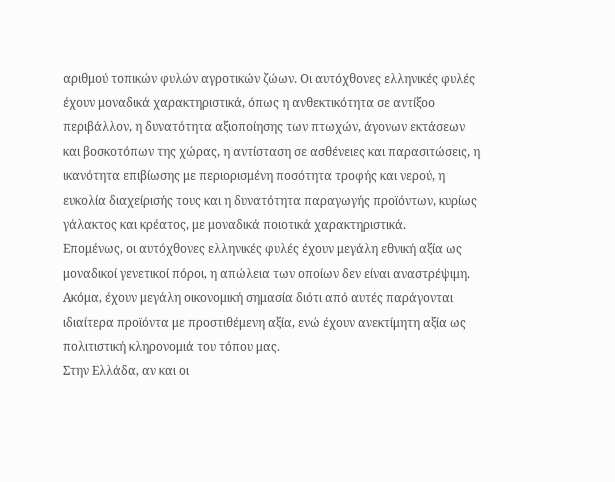αριθμού τοπικών φυλών αγροτικών ζώων. Οι αυτόχθονες ελληνικές φυλές έχουν μοναδικά χαρακτηριστικά, όπως η ανθεκτικότητα σε αντίξοο περιβάλλον, η δυνατότητα αξιοποίησης των πτωχών, άγονων εκτάσεων και βοσκοτόπων της χώρας, η αντίσταση σε ασθένειες και παρασιτώσεις, η ικανότητα επιβίωσης με περιορισμένη ποσότητα τροφής και νερού, η ευκολία διαχείρισής τους και η δυνατότητα παραγωγής προϊόντων, κυρίως γάλακτος και κρέατος, με μοναδικά ποιοτικά χαρακτηριστικά.
Επομένως, οι αυτόχθονες ελληνικές φυλές έχουν μεγάλη εθνική αξία ως μοναδικοί γενετικοί πόροι, η απώλεια των οποίων δεν είναι αναστρέψιμη. Ακόμα, έχουν μεγάλη οικονομική σημασία διότι από αυτές παράγονται ιδιαίτερα προϊόντα με προστιθέμενη αξία, ενώ έχουν ανεκτίμητη αξία ως πολιτιστική κληρονομιά του τόπου μας.
Στην Ελλάδα, αν και οι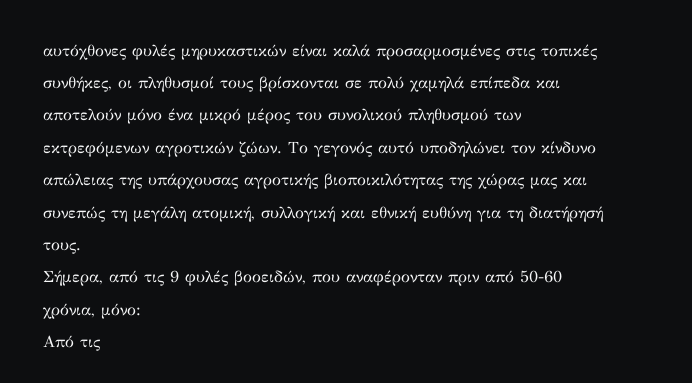αυτόχθονες φυλές μηρυκαστικών είναι καλά προσαρμοσμένες στις τοπικές συνθήκες, οι πληθυσμοί τους βρίσκονται σε πολύ χαμηλά επίπεδα και αποτελούν μόνο ένα μικρό μέρος του συνολικού πληθυσμού των εκτρεφόμενων αγροτικών ζώων. Το γεγονός αυτό υποδηλώνει τον κίνδυνο απώλειας της υπάρχουσας αγροτικής βιοποικιλότητας της χώρας μας και συνεπώς τη μεγάλη ατομική, συλλογική και εθνική ευθύνη για τη διατήρησή τους.
Σήμερα, από τις 9 φυλές βοοειδών, που αναφέρονταν πριν από 50-60 χρόνια, μόνο:
Από τις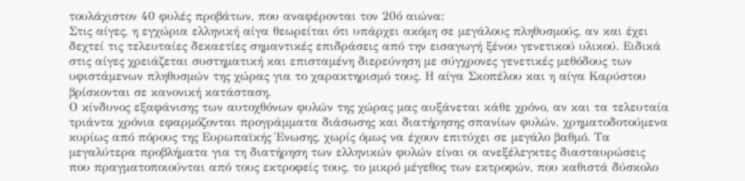τουλάχιστον 40 φυλές προβάτων, που αναφέρονται τον 20ό αιώνα:
Στις αίγες, η εγχώρια ελληνική αίγα θεωρείται ότι υπάρχει ακόμη σε μεγάλους πληθυσμούς, αν και έχει δεχτεί τις τελευταίες δεκαετίες σημαντικές επιδράσεις από την εισαγωγή ξένου γενετικού υλικού. Ειδικά στις αίγες χρειάζεται συστηματική και επισταμένη διερεύνηση με σύγχρονες γενετικές μεθόδους των υφιστάμενων πληθυσμών της χώρας για το χαρακτηρισμό τους. Η αίγα Σκοπέλου και η αίγα Καρύστου βρίσκονται σε κανονική κατάσταση.
Ο κίνδυνος εξαφάνισης των αυτοχθόνων φυλών της χώρας μας αυξάνεται κάθε χρόνο, αν και τα τελευταία τριάντα χρόνια εφαρμόζονται προγράμματα διάσωσης και διατήρησης σπανίων φυλών, χρηματοδοτούμενα κυρίως από πόρους της Ευρωπαϊκής Ένωσης, χωρίς όμως να έχουν επιτύχει σε μεγάλο βαθμό. Τα μεγαλύτερα προβλήματα για τη διατήρηση των ελληνικών φυλών είναι οι ανεξέλεγκτες διασταυρώσεις που πραγματοποιούνται από τους εκτροφείς τους, το μικρό μέγεθος των εκτροφών, που καθιστά δύσκολο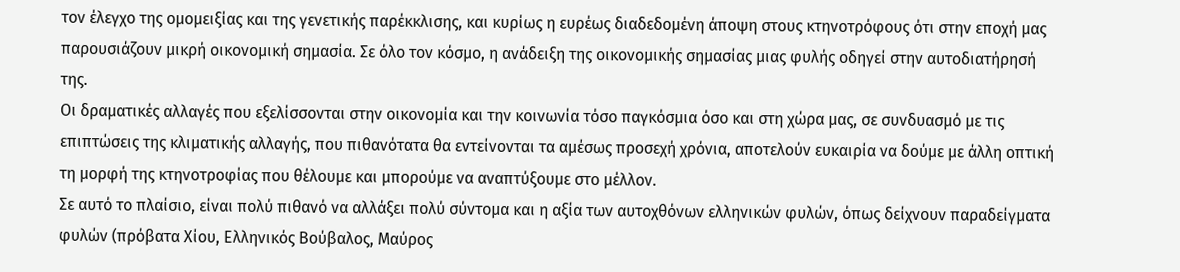τον έλεγχο της ομομειξίας και της γενετικής παρέκκλισης, και κυρίως η ευρέως διαδεδομένη άποψη στους κτηνοτρόφους ότι στην εποχή μας παρουσιάζουν μικρή οικονομική σημασία. Σε όλο τον κόσμο, η ανάδειξη της οικονομικής σημασίας μιας φυλής οδηγεί στην αυτοδιατήρησή της.
Οι δραματικές αλλαγές που εξελίσσονται στην οικονομία και την κοινωνία τόσο παγκόσμια όσο και στη χώρα μας, σε συνδυασμό με τις επιπτώσεις της κλιματικής αλλαγής, που πιθανότατα θα εντείνονται τα αμέσως προσεχή χρόνια, αποτελούν ευκαιρία να δούμε με άλλη οπτική τη μορφή της κτηνοτροφίας που θέλουμε και μπορούμε να αναπτύξουμε στο μέλλον.
Σε αυτό το πλαίσιο, είναι πολύ πιθανό να αλλάξει πολύ σύντομα και η αξία των αυτοχθόνων ελληνικών φυλών, όπως δείχνουν παραδείγματα φυλών (πρόβατα Χίου, Ελληνικός Βούβαλος, Μαύρος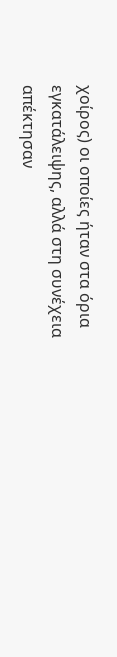χοίρος) οι οποίες ήταν στα όρια εγκατάλειψης, αλλά στη συνέχεια απέκτησαν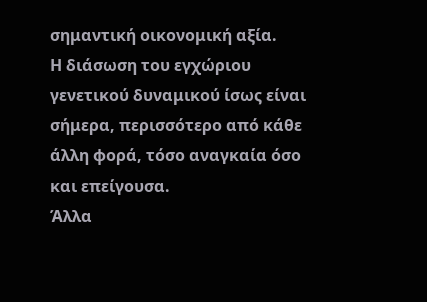σημαντική οικονομική αξία.
Η διάσωση του εγχώριου γενετικού δυναμικού ίσως είναι σήμερα, περισσότερο από κάθε άλλη φορά, τόσο αναγκαία όσο και επείγουσα.
Άλλα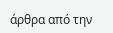άρθρα από την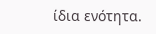ίδια ενότητα.